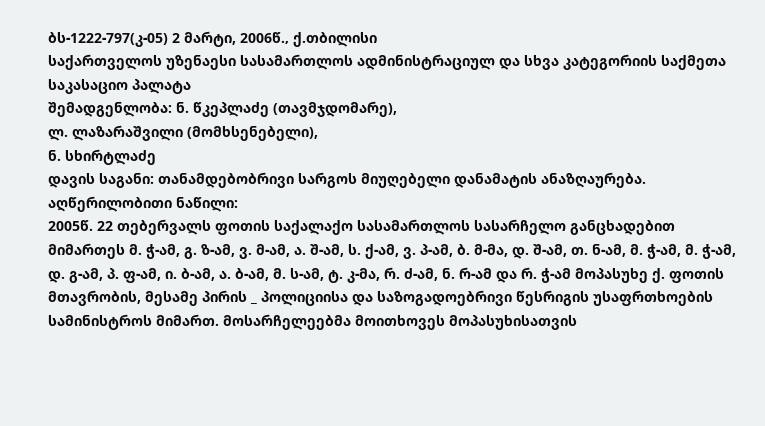ბს-1222-797(კ-05) 2 მარტი, 2006წ.‚ ქ.თბილისი
საქართველოს უზენაესი სასამართლოს ადმინისტრაციულ და სხვა კატეგორიის საქმეთა საკასაციო პალატა
შემადგენლობა: ნ. წკეპლაძე (თავმჯდომარე),
ლ. ლაზარაშვილი (მომხსენებელი),
ნ. სხირტლაძე
დავის საგანი: თანამდებობრივი სარგოს მიუღებელი დანამატის ანაზღაურება.
აღწერილობითი ნაწილი:
2005წ. 22 თებერვალს ფოთის საქალაქო სასამართლოს სასარჩელო განცხადებით მიმართეს მ. ჭ-ამ, გ. ზ-ამ, ვ. მ-ამ, ა. შ-ამ, ს. ქ-ამ, ვ. პ-ამ, ბ. მ-მა, დ. შ-ამ, თ. ნ-ამ, მ. ჭ-ამ, მ. ჭ-ამ, დ. გ-ამ, პ. ფ-ამ, ი. ბ-ამ, ა. ბ-ამ, მ. ს-ამ, ტ. კ-მა, რ. ძ-ამ, ნ. რ-ამ და რ. ჭ-ამ მოპასუხე ქ. ფოთის მთავრობის, მესამე პირის _ პოლიციისა და საზოგადოებრივი წესრიგის უსაფრთხოების სამინისტროს მიმართ. მოსარჩელეებმა მოითხოვეს მოპასუხისათვის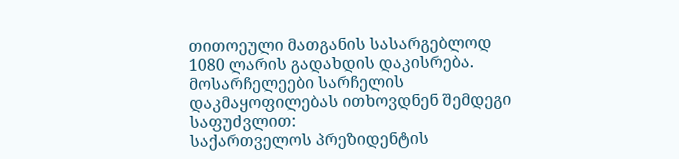თითოეული მათგანის სასარგებლოდ 1080 ლარის გადახდის დაკისრება.
მოსარჩელეები სარჩელის დაკმაყოფილებას ითხოვდნენ შემდეგი საფუძვლით:
საქართველოს პრეზიდენტის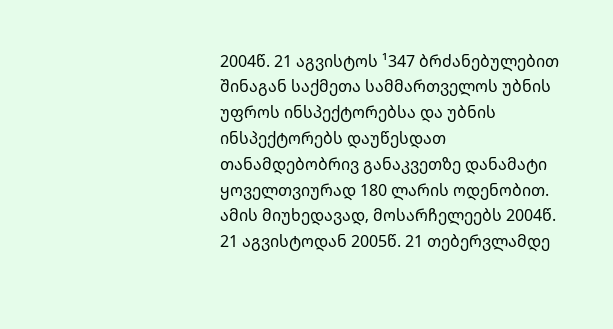2004წ. 21 აგვისტოს ¹347 ბრძანებულებით შინაგან საქმეთა სამმართველოს უბნის უფროს ინსპექტორებსა და უბნის ინსპექტორებს დაუწესდათ თანამდებობრივ განაკვეთზე დანამატი ყოველთვიურად 180 ლარის ოდენობით. ამის მიუხედავად‚ მოსარჩელეებს 2004წ. 21 აგვისტოდან 2005წ. 21 თებერვლამდე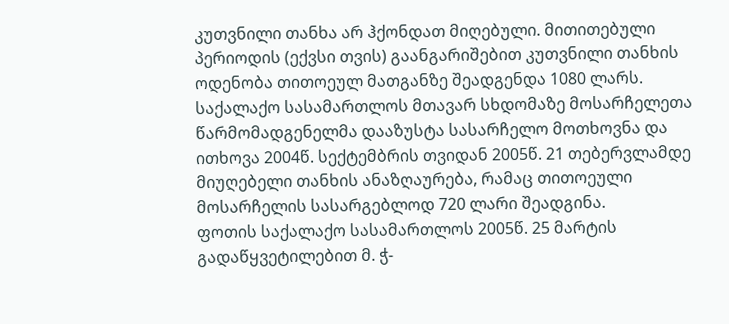კუთვნილი თანხა არ ჰქონდათ მიღებული. მითითებული პერიოდის (ექვსი თვის) გაანგარიშებით კუთვნილი თანხის ოდენობა თითოეულ მათგანზე შეადგენდა 1080 ლარს.
საქალაქო სასამართლოს მთავარ სხდომაზე მოსარჩელეთა წარმომადგენელმა დააზუსტა სასარჩელო მოთხოვნა და ითხოვა 2004წ. სექტემბრის თვიდან 2005წ. 21 თებერვლამდე მიუღებელი თანხის ანაზღაურება, რამაც თითოეული მოსარჩელის სასარგებლოდ 720 ლარი შეადგინა.
ფოთის საქალაქო სასამართლოს 2005წ. 25 მარტის გადაწყვეტილებით მ. ჭ-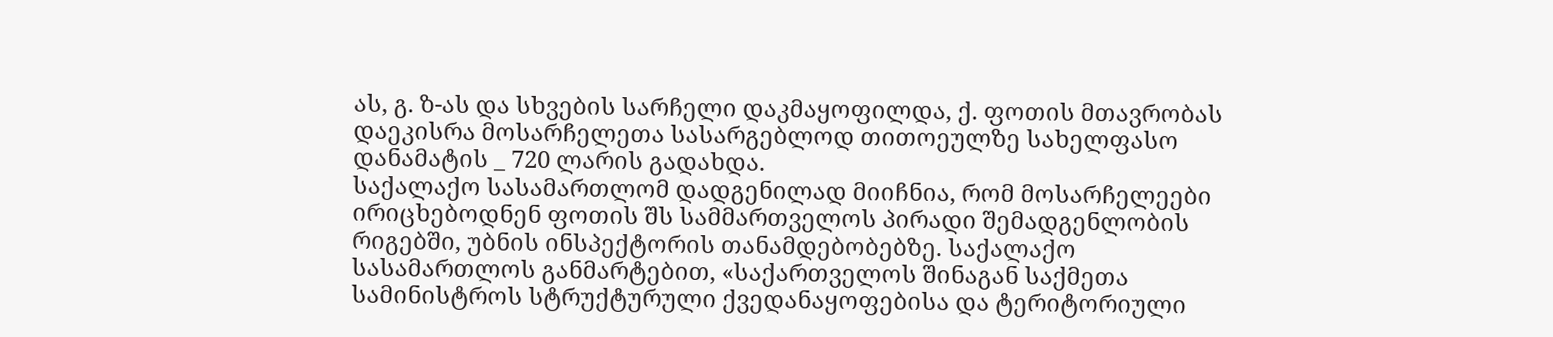ას, გ. ზ-ას და სხვების სარჩელი დაკმაყოფილდა, ქ. ფოთის მთავრობას დაეკისრა მოსარჩელეთა სასარგებლოდ თითოეულზე სახელფასო დანამატის _ 720 ლარის გადახდა.
საქალაქო სასამართლომ დადგენილად მიიჩნია, რომ მოსარჩელეები ირიცხებოდნენ ფოთის შს სამმართველოს პირადი შემადგენლობის რიგებში, უბნის ინსპექტორის თანამდებობებზე. საქალაქო სასამართლოს განმარტებით, «საქართველოს შინაგან საქმეთა სამინისტროს სტრუქტურული ქვედანაყოფებისა და ტერიტორიული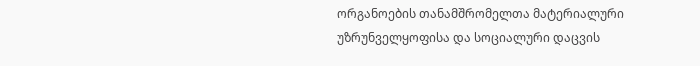ორგანოების თანამშრომელთა მატერიალური უზრუნველყოფისა და სოციალური დაცვის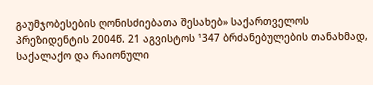გაუმჯობესების ღონისძიებათა შესახებ» საქართველოს პრეზიდენტის 2004წ. 21 აგვისტოს ¹347 ბრძანებულების თანახმად, საქალაქო და რაიონული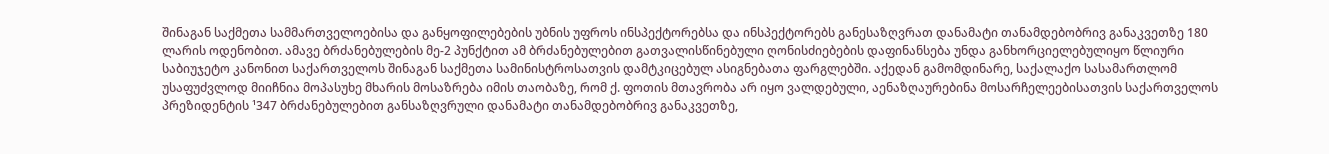შინაგან საქმეთა სამმართველოებისა და განყოფილებების უბნის უფროს ინსპექტორებსა და ინსპექტორებს განესაზღვრათ დანამატი თანამდებობრივ განაკვეთზე 180 ლარის ოდენობით. ამავე ბრძანებულების მე-2 პუნქტით ამ ბრძანებულებით გათვალისწინებული ღონისძიებების დაფინანსება უნდა განხორციელებულიყო წლიური საბიუჯეტო კანონით საქართველოს შინაგან საქმეთა სამინისტროსათვის დამტკიცებულ ასიგნებათა ფარგლებში. აქედან გამომდინარე, საქალაქო სასამართლომ უსაფუძვლოდ მიიჩნია მოპასუხე მხარის მოსაზრება იმის თაობაზე, რომ ქ. ფოთის მთავრობა არ იყო ვალდებული, აენაზღაურებინა მოსარჩელეებისათვის საქართველოს პრეზიდენტის ¹347 ბრძანებულებით განსაზღვრული დანამატი თანამდებობრივ განაკვეთზე,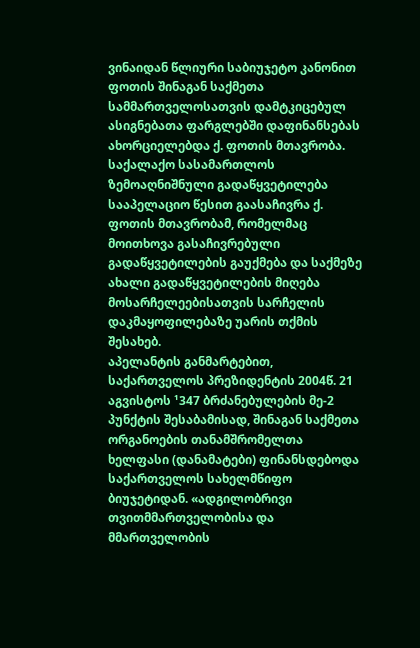ვინაიდან წლიური საბიუჯეტო კანონით ფოთის შინაგან საქმეთა სამმართველოსათვის დამტკიცებულ ასიგნებათა ფარგლებში დაფინანსებას ახორციელებდა ქ. ფოთის მთავრობა.
საქალაქო სასამართლოს ზემოაღნიშნული გადაწყვეტილება სააპელაციო წესით გაასაჩივრა ქ. ფოთის მთავრობამ, რომელმაც მოითხოვა გასაჩივრებული გადაწყვეტილების გაუქმება და საქმეზე ახალი გადაწყვეტილების მიღება მოსარჩელეებისათვის სარჩელის დაკმაყოფილებაზე უარის თქმის შესახებ.
აპელანტის განმარტებით, საქართველოს პრეზიდენტის 2004წ. 21 აგვისტოს ¹347 ბრძანებულების მე-2 პუნქტის შესაბამისად, შინაგან საქმეთა ორგანოების თანამშრომელთა ხელფასი (დანამატები) ფინანსდებოდა საქართველოს სახელმწიფო ბიუჯეტიდან. «ადგილობრივი თვითმმართველობისა და მმართველობის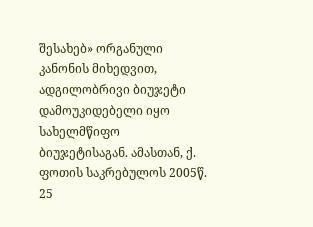შესახებ» ორგანული კანონის მიხედვით, ადგილობრივი ბიუჯეტი დამოუკიდებელი იყო სახელმწიფო ბიუჯეტისაგან. ამასთან, ქ. ფოთის საკრებულოს 2005წ. 25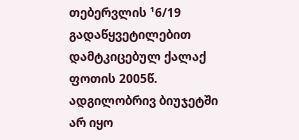თებერვლის ¹6/19 გადაწყვეტილებით დამტკიცებულ ქალაქ ფოთის 2005წ. ადგილობრივ ბიუჯეტში არ იყო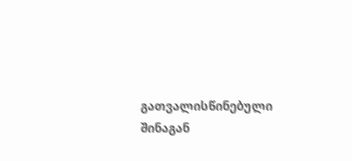გათვალისწინებული შინაგან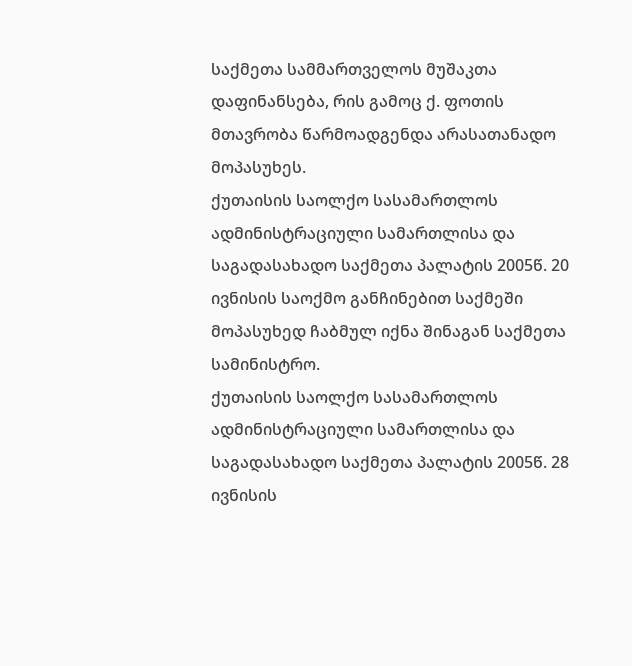საქმეთა სამმართველოს მუშაკთა დაფინანსება, რის გამოც ქ. ფოთის მთავრობა წარმოადგენდა არასათანადო მოპასუხეს.
ქუთაისის საოლქო სასამართლოს ადმინისტრაციული სამართლისა და საგადასახადო საქმეთა პალატის 2005წ. 20 ივნისის საოქმო განჩინებით საქმეში მოპასუხედ ჩაბმულ იქნა შინაგან საქმეთა სამინისტრო.
ქუთაისის საოლქო სასამართლოს ადმინისტრაციული სამართლისა და საგადასახადო საქმეთა პალატის 2005წ. 28 ივნისის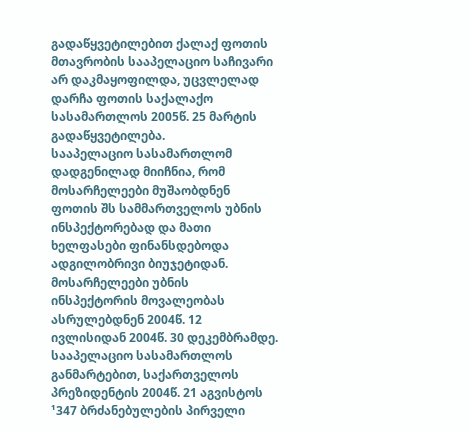გადაწყვეტილებით ქალაქ ფოთის მთავრობის სააპელაციო საჩივარი არ დაკმაყოფილდა, უცვლელად დარჩა ფოთის საქალაქო სასამართლოს 2005წ. 25 მარტის გადაწყვეტილება.
სააპელაციო სასამართლომ დადგენილად მიიჩნია, რომ მოსარჩელეები მუშაობდნენ ფოთის შს სამმართველოს უბნის ინსპექტორებად და მათი ხელფასები ფინანსდებოდა ადგილობრივი ბიუჯეტიდან. მოსარჩელეები უბნის ინსპექტორის მოვალეობას ასრულებდნენ 2004წ. 12 ივლისიდან 2004წ. 30 დეკემბრამდე.
სააპელაციო სასამართლოს განმარტებით, საქართველოს პრეზიდენტის 2004წ. 21 აგვისტოს ¹347 ბრძანებულების პირველი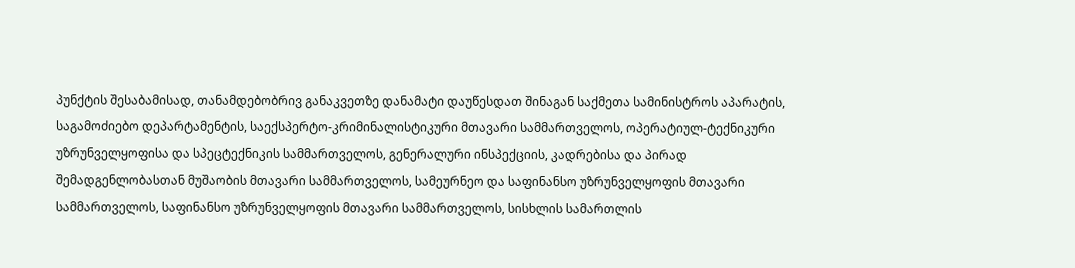პუნქტის შესაბამისად, თანამდებობრივ განაკვეთზე დანამატი დაუწესდათ შინაგან საქმეთა სამინისტროს აპარატის, საგამოძიებო დეპარტამენტის, საექსპერტო-კრიმინალისტიკური მთავარი სამმართველოს, ოპერატიულ-ტექნიკური უზრუნველყოფისა და სპეცტექნიკის სამმართველოს, გენერალური ინსპექციის, კადრებისა და პირად შემადგენლობასთან მუშაობის მთავარი სამმართველოს, სამეურნეო და საფინანსო უზრუნველყოფის მთავარი სამმართველოს, საფინანსო უზრუნველყოფის მთავარი სამმართველოს, სისხლის სამართლის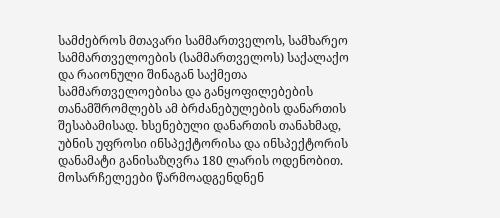სამძებროს მთავარი სამმართველოს, სამხარეო სამმართველოების (სამმართველოს) საქალაქო და რაიონული შინაგან საქმეთა სამმართველოებისა და განყოფილებების თანამშრომლებს ამ ბრძანებულების დანართის შესაბამისად. ხსენებული დანართის თანახმად, უბნის უფროსი ინსპექტორისა და ინსპექტორის დანამატი განისაზღვრა 180 ლარის ოდენობით. მოსარჩელეები წარმოადგენდნენ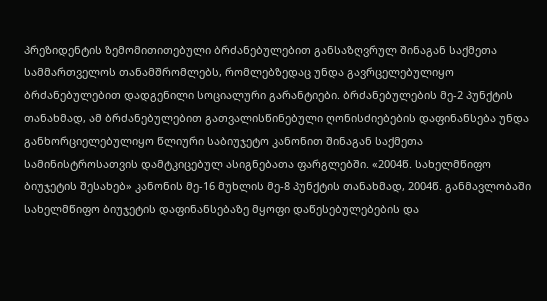პრეზიდენტის ზემომითითებული ბრძანებულებით განსაზღვრულ შინაგან საქმეთა სამმართველოს თანამშრომლებს, რომლებზედაც უნდა გავრცელებულიყო ბრძანებულებით დადგენილი სოციალური გარანტიები. ბრძანებულების მე-2 პუნქტის თანახმად, ამ ბრძანებულებით გათვალისწინებული ღონისძიებების დაფინანსება უნდა განხორციელებულიყო წლიური საბიუჯეტო კანონით შინაგან საქმეთა სამინისტროსათვის დამტკიცებულ ასიგნებათა ფარგლებში. «2004წ. სახელმწიფო ბიუჯეტის შესახებ» კანონის მე-16 მუხლის მე-8 პუნქტის თანახმად, 2004წ. განმავლობაში სახელმწიფო ბიუჯეტის დაფინანსებაზე მყოფი დაწესებულებების და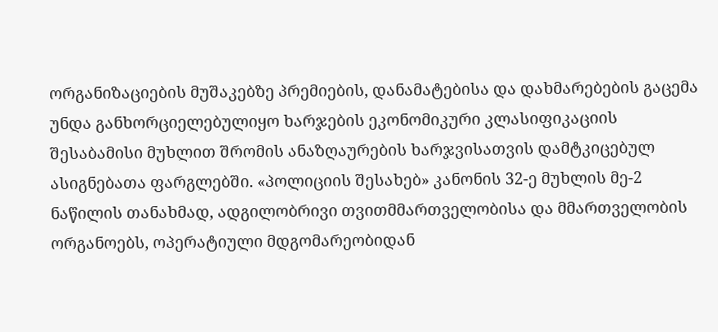ორგანიზაციების მუშაკებზე პრემიების, დანამატებისა და დახმარებების გაცემა უნდა განხორციელებულიყო ხარჯების ეკონომიკური კლასიფიკაციის შესაბამისი მუხლით შრომის ანაზღაურების ხარჯვისათვის დამტკიცებულ ასიგნებათა ფარგლებში. «პოლიციის შესახებ» კანონის 32-ე მუხლის მე-2 ნაწილის თანახმად, ადგილობრივი თვითმმართველობისა და მმართველობის ორგანოებს, ოპერატიული მდგომარეობიდან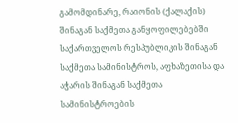გამომდინარე, რაიონის (ქალაქის) შინაგან საქმეთა განყოფილებებში საქართველოს რესპუბლიკის შინაგან საქმეთა სამინისტროს, აფხაზეთისა და აჭარის შინაგან საქმეთა სამინისტროების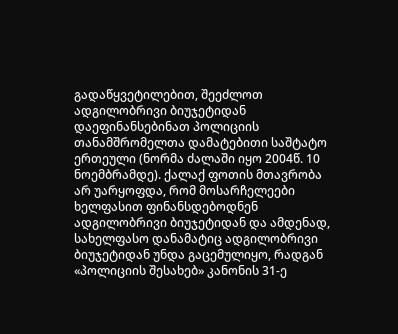გადაწყვეტილებით, შეეძლოთ ადგილობრივი ბიუჯეტიდან დაეფინანსებინათ პოლიციის თანამშრომელთა დამატებითი საშტატო ერთეული (ნორმა ძალაში იყო 2004წ. 10 ნოემბრამდე). ქალაქ ფოთის მთავრობა არ უარყოფდა, რომ მოსარჩელეები ხელფასით ფინანსდებოდნენ ადგილობრივი ბიუჯეტიდან და ამდენად, სახელფასო დანამატიც ადგილობრივი ბიუჯეტიდან უნდა გაცემულიყო, რადგან «პოლიციის შესახებ» კანონის 31-ე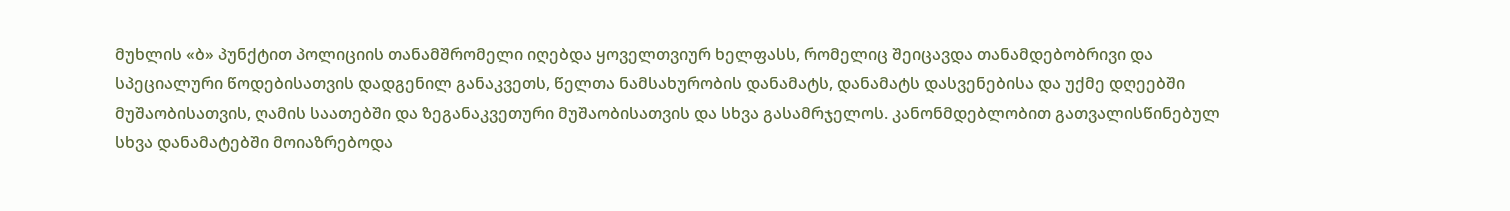მუხლის «ბ» პუნქტით პოლიციის თანამშრომელი იღებდა ყოველთვიურ ხელფასს, რომელიც შეიცავდა თანამდებობრივი და სპეციალური წოდებისათვის დადგენილ განაკვეთს, წელთა ნამსახურობის დანამატს, დანამატს დასვენებისა და უქმე დღეებში მუშაობისათვის, ღამის საათებში და ზეგანაკვეთური მუშაობისათვის და სხვა გასამრჯელოს. კანონმდებლობით გათვალისწინებულ სხვა დანამატებში მოიაზრებოდა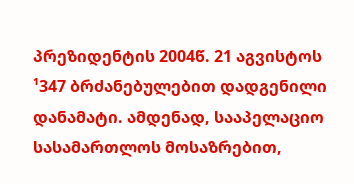პრეზიდენტის 2004წ. 21 აგვისტოს ¹347 ბრძანებულებით დადგენილი დანამატი. ამდენად, სააპელაციო სასამართლოს მოსაზრებით,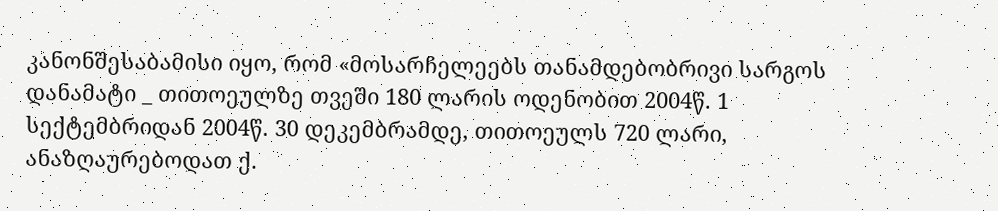კანონშესაბამისი იყო, რომ «მოსარჩელეებს თანამდებობრივი სარგოს დანამატი _ თითოეულზე თვეში 180 ლარის ოდენობით 2004წ. 1 სექტემბრიდან 2004წ. 30 დეკემბრამდე, თითოეულს 720 ლარი, ანაზღაურებოდათ ქ.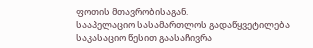ფოთის მთავრობისაგან.
სააპელაციო სასამართლოს გადაწყვეტილება საკასაციო წესით გაასაჩივრა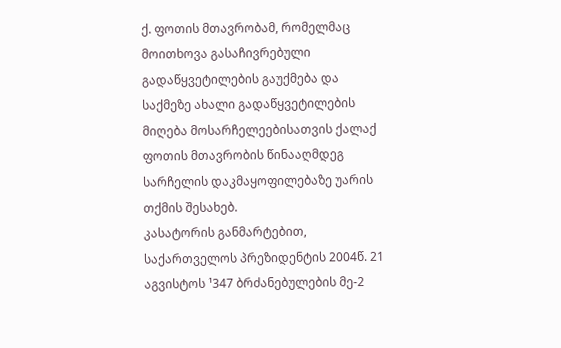ქ. ფოთის მთავრობამ, რომელმაც მოითხოვა გასაჩივრებული გადაწყვეტილების გაუქმება და საქმეზე ახალი გადაწყვეტილების მიღება მოსარჩელეებისათვის ქალაქ ფოთის მთავრობის წინააღმდეგ სარჩელის დაკმაყოფილებაზე უარის თქმის შესახებ.
კასატორის განმარტებით, საქართველოს პრეზიდენტის 2004წ. 21 აგვისტოს ¹347 ბრძანებულების მე-2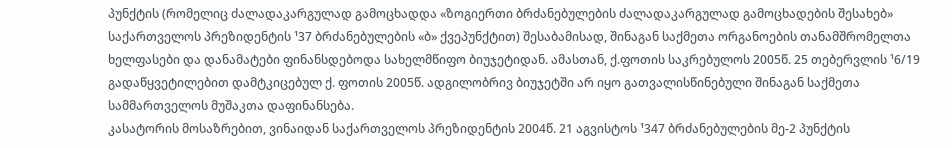პუნქტის (რომელიც ძალადაკარგულად გამოცხადდა «ზოგიერთი ბრძანებულების ძალადაკარგულად გამოცხადების შესახებ» საქართველოს პრეზიდენტის ¹37 ბრძანებულების «ბ» ქვეპუნქტით) შესაბამისად, შინაგან საქმეთა ორგანოების თანამშრომელთა ხელფასები და დანამატები ფინანსდებოდა სახელმწიფო ბიუჯეტიდან. ამასთან, ქ.ფოთის საკრებულოს 2005წ. 25 თებერვლის ¹6/19 გადაწყვეტილებით დამტკიცებულ ქ. ფოთის 2005წ. ადგილობრივ ბიუჯეტში არ იყო გათვალისწინებული შინაგან საქმეთა სამმართველოს მუშაკთა დაფინანსება.
კასატორის მოსაზრებით, ვინაიდან საქართველოს პრეზიდენტის 2004წ. 21 აგვისტოს ¹347 ბრძანებულების მე-2 პუნქტის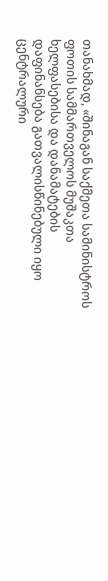თანახმად, «შინაგან საქმეთა სამინისტროს ფოთის სამმართველოს მუშაკთა ხელფასებისა და დანამატების დაფინანსება გათვალისწინებული იყო ცენტრალური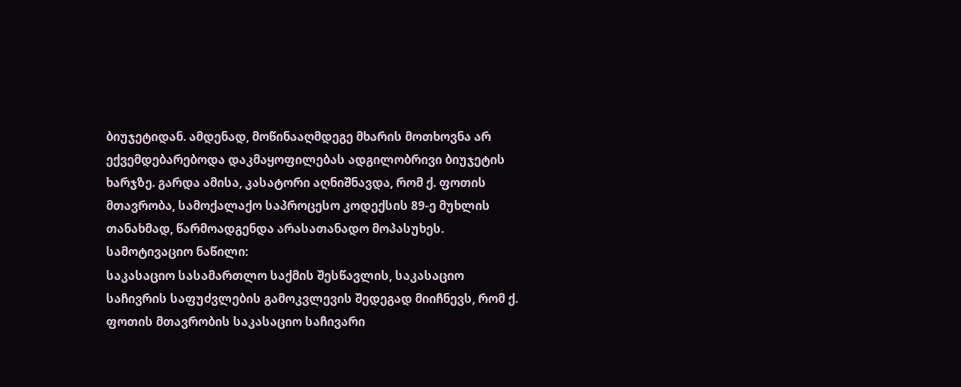ბიუჯეტიდან. ამდენად, მოწინააღმდეგე მხარის მოთხოვნა არ ექვემდებარებოდა დაკმაყოფილებას ადგილობრივი ბიუჯეტის ხარჯზე. გარდა ამისა, კასატორი აღნიშნავდა, რომ ქ. ფოთის მთავრობა, სამოქალაქო საპროცესო კოდექსის 89-ე მუხლის თანახმად, წარმოადგენდა არასათანადო მოპასუხეს.
სამოტივაციო ნაწილი:
საკასაციო სასამართლო საქმის შესწავლის, საკასაციო საჩივრის საფუძვლების გამოკვლევის შედეგად მიიჩნევს, რომ ქ. ფოთის მთავრობის საკასაციო საჩივარი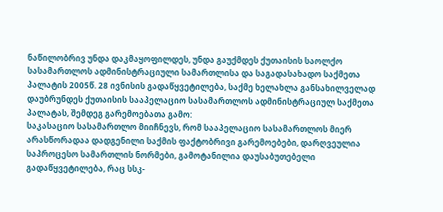ნაწილობრივ უნდა დაკმაყოფილდეს, უნდა გაუქმდეს ქუთაისის საოლქო სასამართლოს ადმინისტრაციული სამართლისა და საგადასახადო საქმეთა პალატის 2005წ. 28 ივნისის გადაწყვეტილება, საქმე ხელახლა განსახილველად დაუბრუნდეს ქუთაისის სააპელაციო სასამართლოს ადმინისტრაციულ საქმეთა პალატას, შემდეგ გარემოებათა გამო:
საკასაციო სასამართლო მიიჩნევს, რომ სააპელაციო სასამართლოს მიერ არასწორადაა დადგენილი საქმის ფაქტობრივი გარემოებები, დარღვეულია საპროცესო სამართლის ნორმები, გამოტანილია დაუსაბუთებელი გადაწყვეტილება, რაც სსკ-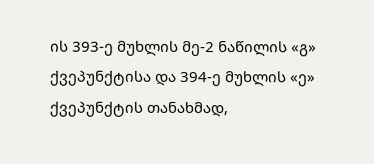ის 393-ე მუხლის მე-2 ნაწილის «გ» ქვეპუნქტისა და 394-ე მუხლის «ე» ქვეპუნქტის თანახმად,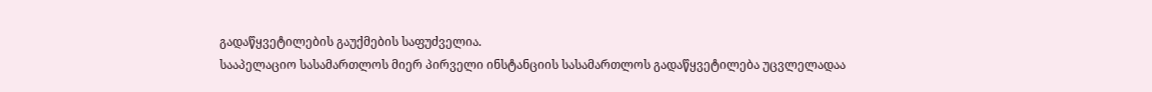გადაწყვეტილების გაუქმების საფუძველია.
სააპელაციო სასამართლოს მიერ პირველი ინსტანციის სასამართლოს გადაწყვეტილება უცვლელადაა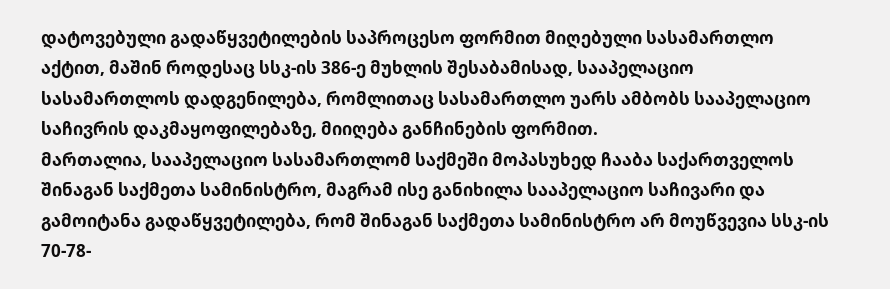დატოვებული გადაწყვეტილების საპროცესო ფორმით მიღებული სასამართლო აქტით, მაშინ როდესაც სსკ-ის 386-ე მუხლის შესაბამისად, სააპელაციო სასამართლოს დადგენილება, რომლითაც სასამართლო უარს ამბობს სააპელაციო საჩივრის დაკმაყოფილებაზე, მიიღება განჩინების ფორმით.
მართალია, სააპელაციო სასამართლომ საქმეში მოპასუხედ ჩააბა საქართველოს შინაგან საქმეთა სამინისტრო, მაგრამ ისე განიხილა სააპელაციო საჩივარი და გამოიტანა გადაწყვეტილება, რომ შინაგან საქმეთა სამინისტრო არ მოუწვევია სსკ-ის 70-78-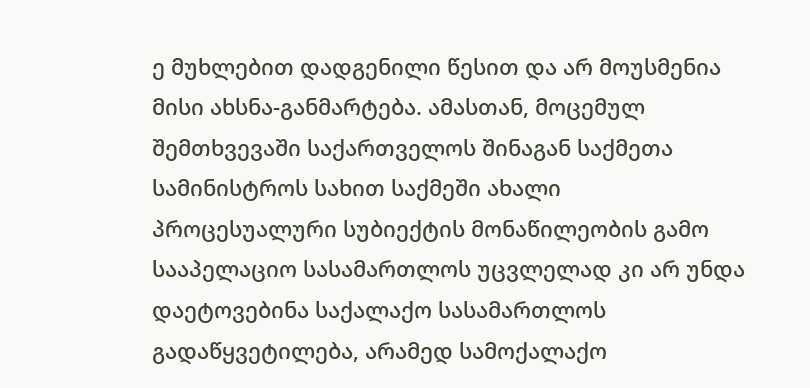ე მუხლებით დადგენილი წესით და არ მოუსმენია მისი ახსნა-განმარტება. ამასთან, მოცემულ შემთხვევაში საქართველოს შინაგან საქმეთა სამინისტროს სახით საქმეში ახალი პროცესუალური სუბიექტის მონაწილეობის გამო სააპელაციო სასამართლოს უცვლელად კი არ უნდა დაეტოვებინა საქალაქო სასამართლოს გადაწყვეტილება, არამედ სამოქალაქო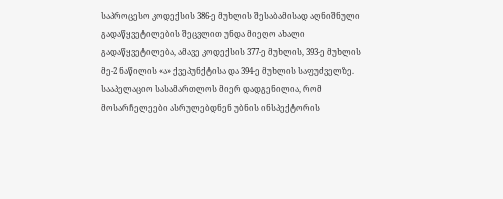საპროცესო კოდექსის 386-ე მუხლის შესაბამისად აღნიშნული გადაწყვეტილების შეცვლით უნდა მიეღო ახალი გადაწყვეტილება, ამავე კოდექსის 377-ე მუხლის, 393-ე მუხლის მე-2 ნაწილის «ა» ქვეპუნქტისა და 394-ე მუხლის საფუძველზე.
სააპელაციო სასამართლოს მიერ დადგენილია, რომ მოსარჩელეები ასრულებდნენ უბნის ინსპექტორის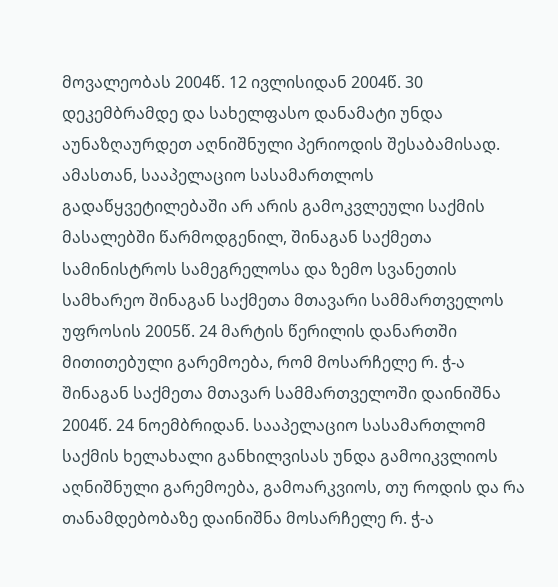მოვალეობას 2004წ. 12 ივლისიდან 2004წ. 30 დეკემბრამდე და სახელფასო დანამატი უნდა აუნაზღაურდეთ აღნიშნული პერიოდის შესაბამისად. ამასთან, სააპელაციო სასამართლოს გადაწყვეტილებაში არ არის გამოკვლეული საქმის მასალებში წარმოდგენილ, შინაგან საქმეთა სამინისტროს სამეგრელოსა და ზემო სვანეთის სამხარეო შინაგან საქმეთა მთავარი სამმართველოს უფროსის 2005წ. 24 მარტის წერილის დანართში მითითებული გარემოება, რომ მოსარჩელე რ. ჭ-ა შინაგან საქმეთა მთავარ სამმართველოში დაინიშნა 2004წ. 24 ნოემბრიდან. სააპელაციო სასამართლომ საქმის ხელახალი განხილვისას უნდა გამოიკვლიოს აღნიშნული გარემოება, გამოარკვიოს, თუ როდის და რა თანამდებობაზე დაინიშნა მოსარჩელე რ. ჭ-ა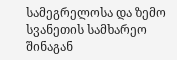სამეგრელოსა და ზემო სვანეთის სამხარეო შინაგან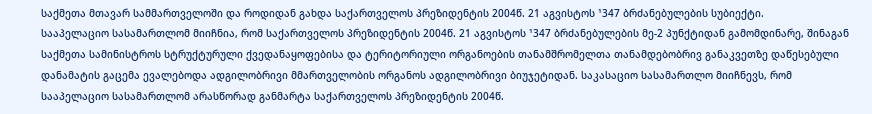საქმეთა მთავარ სამმართველოში და როდიდან გახდა საქართველოს პრეზიდენტის 2004წ. 21 აგვისტოს ¹347 ბრძანებულების სუბიექტი.
სააპელაციო სასამართლომ მიიჩნია, რომ საქართველოს პრეზიდენტის 2004წ. 21 აგვისტოს ¹347 ბრძანებულების მე-2 პუნქტიდან გამომდინარე, შინაგან საქმეთა სამინისტროს სტრუქტურული ქვედანაყოფებისა და ტერიტორიული ორგანოების თანამშრომელთა თანამდებობრივ განაკვეთზე დაწესებული დანამატის გაცემა ევალებოდა ადგილობრივი მმართველობის ორგანოს ადგილობრივი ბიუჯეტიდან. საკასაციო სასამართლო მიიჩნევს, რომ სააპელაციო სასამართლომ არასწორად განმარტა საქართველოს პრეზიდენტის 2004წ.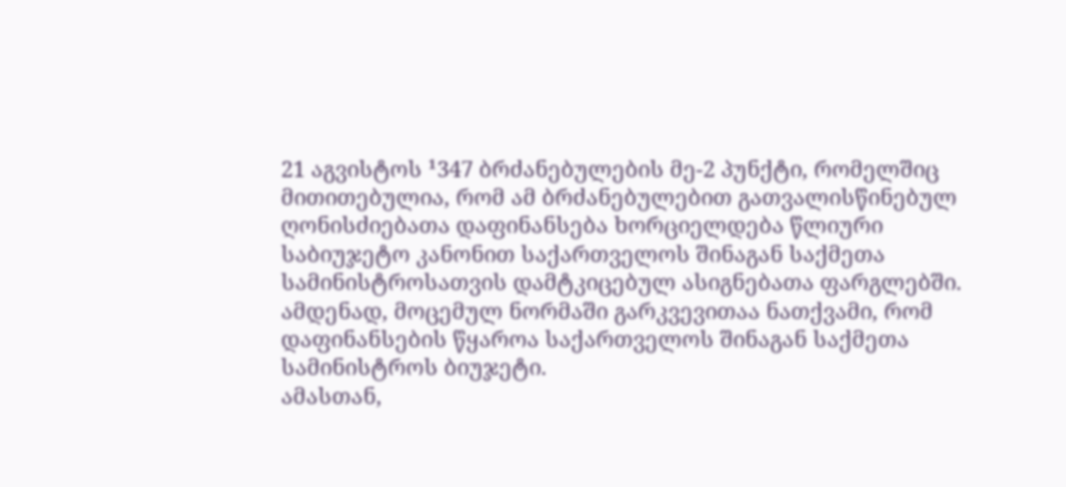21 აგვისტოს ¹347 ბრძანებულების მე-2 პუნქტი, რომელშიც მითითებულია, რომ ამ ბრძანებულებით გათვალისწინებულ ღონისძიებათა დაფინანსება ხორციელდება წლიური საბიუჯეტო კანონით საქართველოს შინაგან საქმეთა სამინისტროსათვის დამტკიცებულ ასიგნებათა ფარგლებში. ამდენად, მოცემულ ნორმაში გარკვევითაა ნათქვამი, რომ დაფინანსების წყაროა საქართველოს შინაგან საქმეთა სამინისტროს ბიუჯეტი.
ამასთან,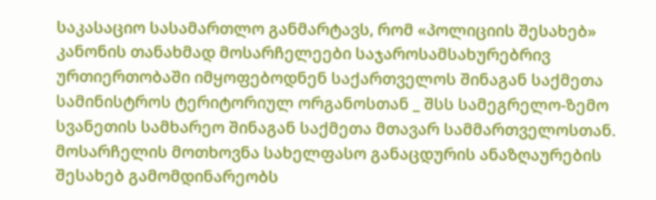საკასაციო სასამართლო განმარტავს, რომ «პოლიციის შესახებ» კანონის თანახმად მოსარჩელეები საჯაროსამსახურებრივ ურთიერთობაში იმყოფებოდნენ საქართველოს შინაგან საქმეთა სამინისტროს ტერიტორიულ ორგანოსთან _ შსს სამეგრელო-ზემო სვანეთის სამხარეო შინაგან საქმეთა მთავარ სამმართველოსთან. მოსარჩელის მოთხოვნა სახელფასო განაცდურის ანაზღაურების შესახებ გამომდინარეობს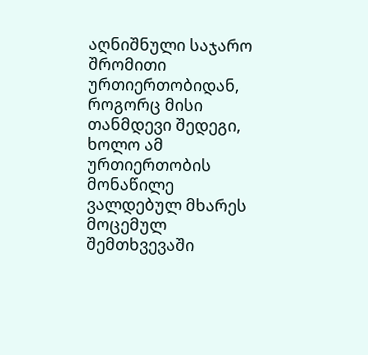აღნიშნული საჯარო შრომითი ურთიერთობიდან, როგორც მისი თანმდევი შედეგი, ხოლო ამ ურთიერთობის მონაწილე ვალდებულ მხარეს მოცემულ შემთხვევაში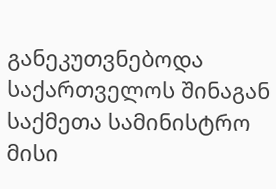განეკუთვნებოდა საქართველოს შინაგან საქმეთა სამინისტრო მისი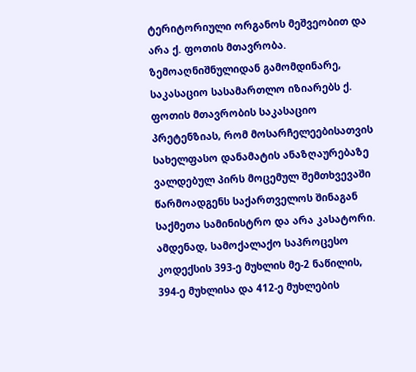ტერიტორიული ორგანოს მეშვეობით და არა ქ. ფოთის მთავრობა.
ზემოაღნიშნულიდან გამომდინარე, საკასაციო სასამართლო იზიარებს ქ. ფოთის მთავრობის საკასაციო პრეტენზიას, რომ მოსარჩელეებისათვის სახელფასო დანამატის ანაზღაურებაზე ვალდებულ პირს მოცემულ შემთხვევაში წარმოადგენს საქართველოს შინაგან საქმეთა სამინისტრო და არა კასატორი.
ამდენად, სამოქალაქო საპროცესო კოდექსის 393-ე მუხლის მე-2 ნაწილის, 394-ე მუხლისა და 412-ე მუხლების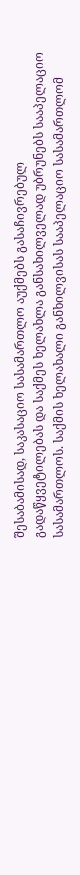შესაბამისად, საკასაციო სასამართლო აუქმებს გასაჩივრებულ გადაწყვეტილებას და საქმეს ხელახლა განსახილველად უბრუნებს სააპელაციო სასამართლოს. საქმის ხელახალი განხილვისას სააპელაციო სასამართლომ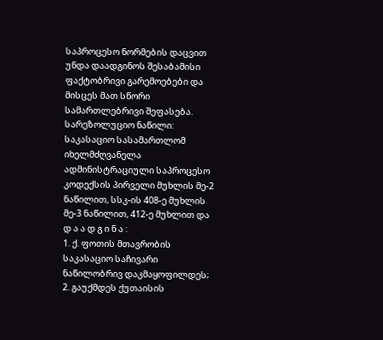საპროცესო ნორმების დაცვით უნდა დაადგინოს შესაბამისი ფაქტობრივი გარემოებები და მისცეს მათ სწორი სამართლებრივი შეფასება.
სარეზოლუციო ნაწილი:
საკასაციო სასამართლომ იხელმძღვანელა ადმინისტრაციული საპროცესო კოდექსის პირველი მუხლის მე-2 ნაწილით, სსკ-ის 408-ე მუხლის მე-3 ნაწილით, 412-ე მუხლით და
დ ა ა დ გ ი ნ ა :
1. ქ. ფოთის მთავრობის საკასაციო საჩივარი ნაწილობრივ დაკმაყოფილდეს;
2. გაუქმდეს ქუთაისის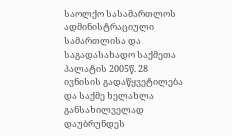საოლქო სასამართლოს ადმინისტრაციული სამართლისა და საგადასახადო საქმეთა პალატის 2005წ. 28 ივნისის გადაწყვეტილება და საქმე ხელახლა განსახილველად დაუბრუნდეს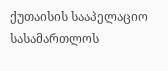ქუთაისის სააპელაციო სასამართლოს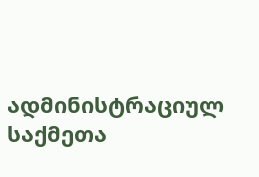ადმინისტრაციულ საქმეთა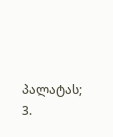პალატას;
3.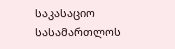საკასაციო სასამართლოს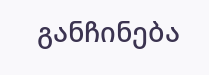განჩინება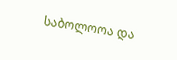საბოლოოა და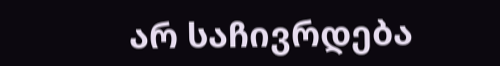არ საჩივრდება